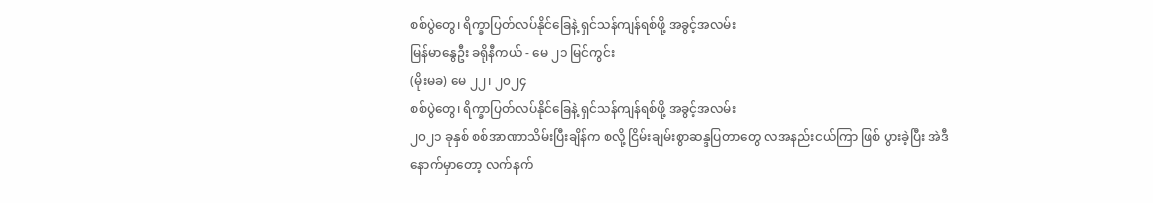စစ်ပွဲတွေ၊ ရိက္ခာပြတ်လပ်နိုင်ခြေနဲ့ ရှင်သန်ကျန်ရစ်ဖို့ အခွင့်အလမ်း
မြန်မာနွေဦး ခရိုနီကယ် - မေ ၂၁ မြင်ကွင်း
(မိုးမခ) မေ ၂၂၊ ၂၀၂၄
စစ်ပွဲတွေ၊ ရိက္ခာပြတ်လပ်နိုင်ခြေနဲ့ ရှင်သန်ကျန်ရစ်ဖို့ အခွင့်အလမ်း
၂၀၂၁ ခုနှစ် စစ်အာဏာသိမ်းပြီးချိန်က စလို့ ငြိမ်းချမ်းစွာဆန္ဒပြတာတွေ လအနည်းငယ်ကြာ ဖြစ် ပွားခဲ့ပြီး အဲဒီနောက်မှာတော့ လက်နက်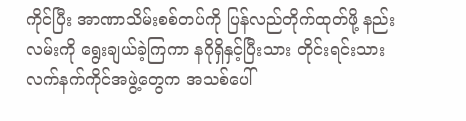ကိုင်ပြီး အာဏာသိမ်းစစ်တပ်ကို ပြန်လည်တိုက်ထုတ်ဖို့ နည်းလမ်းကို ရွေးချယ်ခဲ့ကြကာ နဂိုရှိနှင့်ပြီးသား တိုင်းရင်းသားလက်နက်ကိုင်အဖွဲ့တွေက အသစ်ပေါ်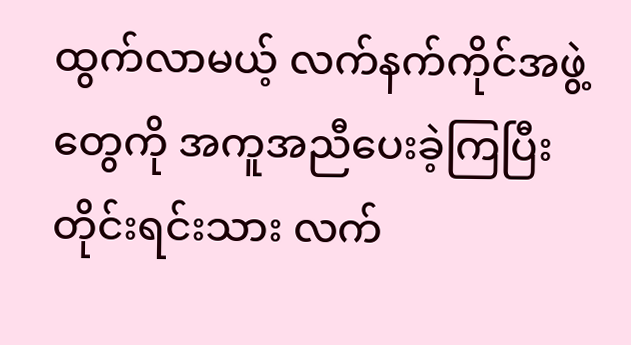ထွက်လာမယ့် လက်နက်ကိုင်အဖွဲ့တွေကို အကူအညီပေးခဲ့ကြပြီး တိုင်းရင်းသား လက်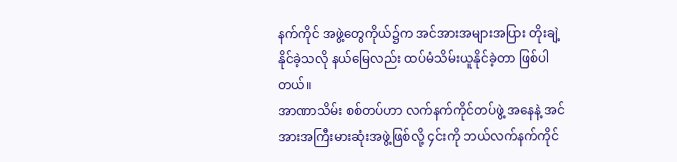နက်ကိုင် အဖွဲ့တွေကိုယ်၌က အင်အားအများအပြား တိုးချဲ့နိုင်ခဲ့သလို နယ်မြေလည်း ထပ်မံသိမ်းယူနိုင်ခဲ့တာ ဖြစ်ပါတယ်။
အာဏာသိမ်း စစ်တပ်ဟာ လက်နက်ကိုင်တပ်ဖွဲ့ အနေနဲ့ အင်အားအကြီးမားဆုံးအဖွဲ့ဖြစ်လို့ ၄င်းကို ဘယ်လက်နက်ကိုင်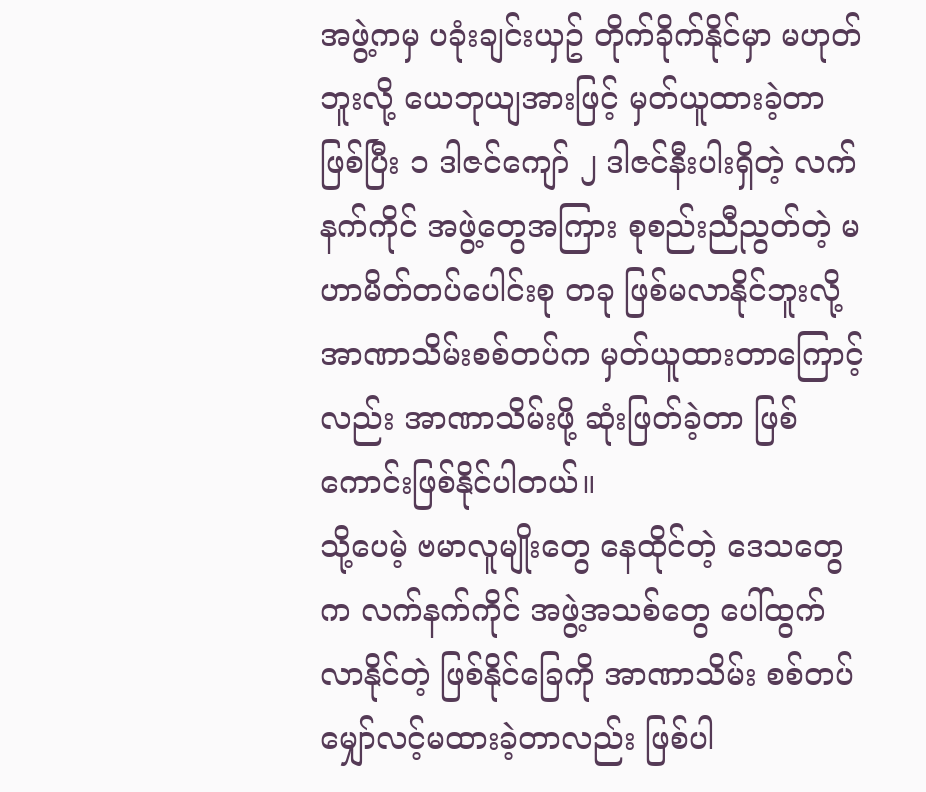အဖွဲ့ကမှ ပခုံးချင်းယှဥ် တိုက်ခိုက်နိုင်မှာ မဟုတ်ဘူးလို့ ယေဘုယျအားဖြင့် မှတ်ယူထားခဲ့တာ ဖြစ်ပြီး ၁ ဒါဇင်ကျော် ၂ ဒါဇင်နီးပါးရှိတဲ့ လက်နက်ကိုင် အဖွဲ့တွေအကြား စုစည်းညီညွတ်တဲ့ မဟာမိတ်တပ်ပေါင်းစု တခု ဖြစ်မလာနိုင်ဘူးလို့ အာဏာသိမ်းစစ်တပ်က မှတ်ယူထားတာကြောင့်လည်း အာဏာသိမ်းဖို့ ဆုံးဖြတ်ခဲ့တာ ဖြစ်ကောင်းဖြစ်နိုင်ပါတယ်။
သို့ပေမဲ့ ဗမာလူမျိုးတွေ နေထိုင်တဲ့ ဒေသတွေက လက်နက်ကိုင် အဖွဲ့အသစ်တွေ ပေါ်ထွက်လာနိုင်တဲ့ ဖြစ်နိုင်ခြေကို အာဏာသိမ်း စစ်တပ် မျှော်လင့်မထားခဲ့တာလည်း ဖြစ်ပါ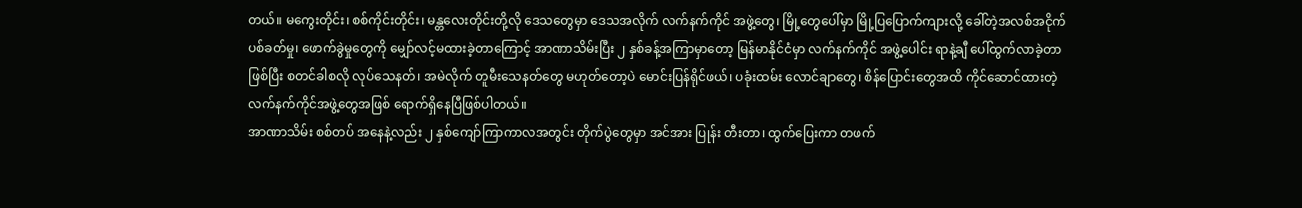တယ်။ မကွေးတိုင်း၊ စစ်ကိုင်းတိုင်း၊ မန္တလေးတိုင်းတို့လို ဒေသတွေမှာ ဒေသအလိုက် လက်နက်ကိုင် အဖွဲ့တွေ၊ မြို့တွေပေါ်မှာ မြို့ပြပြောက်ကျားလို့ ခေါ်တဲ့အလစ်အငိုက် ပစ်ခတ်မှု၊ ဖောက်ခွဲမှုတွေကို မျှော်လင့်မထားခဲ့တာကြောင့် အာဏာသိမ်းပြီး ၂ နှစ်ခန့်အကြာမှာတော့ မြန်မာနိုင်ငံမှာ လက်နက်ကိုင် အဖွဲ့ပေါင်း ရာနဲ့ချီ ပေါ်ထွက်လာခဲ့တာ ဖြစ်ပြီး စတင်ခါစလို လုပ်သေနတ်၊ အမဲလိုက် တူမီးသေနတ်တွေ မဟုတ်တော့ပဲ မောင်းပြန်ရိုင်ဖယ်၊ ပခုံးထမ်း လောင်ချာတွေ၊ စိန်ပြောင်းတွေအထိ ကိုင်ဆောင်ထားတဲ့ လက်နက်ကိုင်အဖွဲ့တွေအဖြစ် ရောက်ရှိနေပြီဖြစ်ပါတယ်။
အာဏာသိမ်း စစ်တပ် အနေနဲ့လည်း ၂ နှစ်ကျော်ကြာကာလအတွင်း တိုက်ပွဲတွေမှာ အင်အား ပြုန်း တီးတာ၊ ထွက်ပြေးကာ တဖက်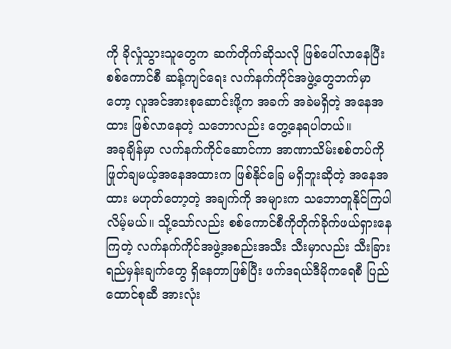ကို ခိုလှုံသွားသူတွေက ဆက်တိုက်ဆိုသလို ဖြစ်ပေါ်လာနေပြီး စစ်ကောင်စီ ဆန့်ကျင်ရေး လက်နက်ကိုင်အဖွဲ့တွေဘက်မှာတော့ လူအင်အားစုဆောင်းဖို့က အခက် အခဲမရှိတဲ့ အနေအထား ဖြစ်လာနေတဲ့ သဘောလည်း တွေ့နေရပါတယ်။
အခုချိန်မှာ လက်နက်ကိုင်ဆောင်ကာ အာဏာသိမ်းစစ်တပ်ကို ဖြုတ်ချမယ့်အနေအထားက ဖြစ်နိုင်ခြေ မရှိဘူးဆိုတဲ့ အနေအထား မဟုတ်တော့တဲ့ အချက်ကို အများက သဘောတူနိုင်ကြပါလိမ့်မယ်။ သို့သော်လည်း စစ်ကောင်စီကိုတိုက်ခိုက်ဖယ်ရှားနေကြတဲ့ လက်နက်ကိုင်အဖွဲ့အစည်းအသီး သီးမှာလည်း သီးခြားရည်မှန်းချက်တွေ ရှိနေတာဖြစ်ပြီး ဖက်ဒရယ်ဒီမိုကရေစီ ပြည်ထောင်စုဆီ အားလုံး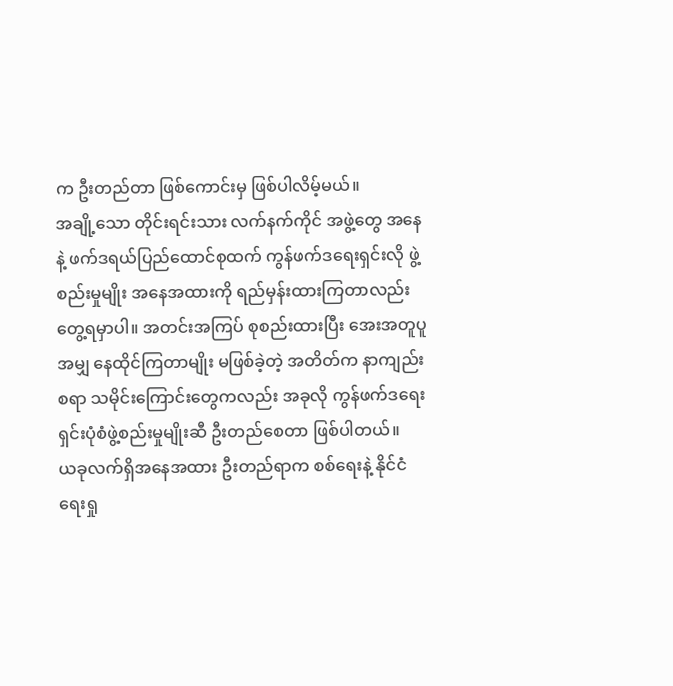က ဦးတည်တာ ဖြစ်ကောင်းမှ ဖြစ်ပါလိမ့်မယ်။
အချို့သော တိုင်းရင်းသား လက်နက်ကိုင် အဖွဲ့တွေ အနေနဲ့ ဖက်ဒရယ်ပြည်ထောင်စုထက် ကွန်ဖက်ဒရေးရှင်းလို ဖွဲ့စည်းမှုမျိုး အနေအထားကို ရည်မှန်းထားကြတာလည်း တွေ့ရမှာပါ။ အတင်းအကြပ် စုစည်းထားပြီး အေးအတူပူအမျှ နေထိုင်ကြတာမျိုး မဖြစ်ခဲ့တဲ့ အတိတ်က နာကျည်းစရာ သမိုင်းကြောင်းတွေကလည်း အခုလို ကွန်ဖက်ဒရေးရှင်းပုံစံဖွဲ့စည်းမှုမျိုးဆီ ဦးတည်စေတာ ဖြစ်ပါတယ်။
ယခုလက်ရှိအနေအထား ဦးတည်ရာက စစ်ရေးနဲ့ နိုင်ငံရေးရှု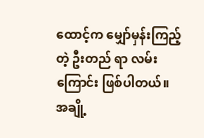ထောင့်က မျှော်မှန်းကြည့်တဲ့ ဦးတည် ရာ လမ်းကြောင်း ဖြစ်ပါတယ်။ အချို့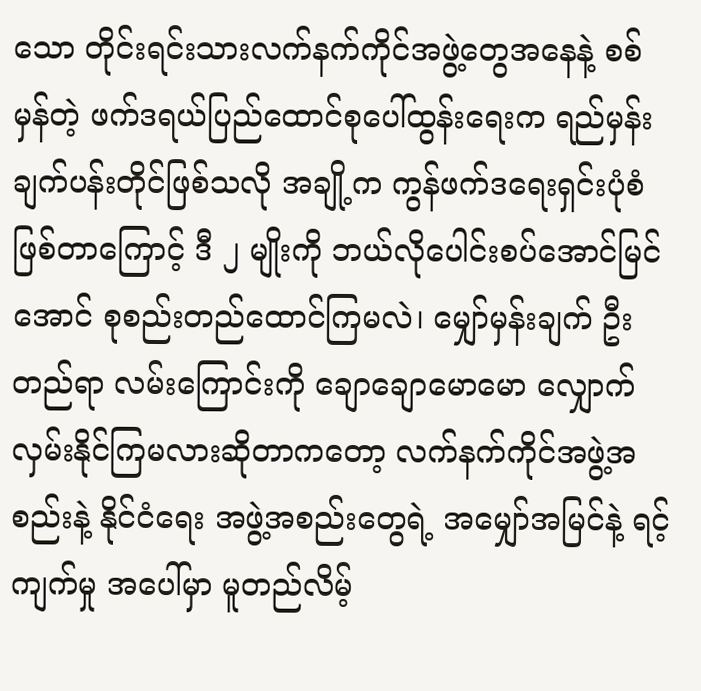သော တိုင်းရင်းသားလက်နက်ကိုင်အဖွဲ့တွေအနေနဲ့ စစ်မှန်တဲ့ ဖက်ဒရယ်ပြည်ထောင်စုပေါ်ထွန်းရေးက ရည်မှန်းချက်ပန်းတိုင်ဖြစ်သလို အချို့က ကွန်ဖက်ဒရေးရှင်းပုံစံဖြစ်တာကြောင့် ဒီ ၂ မျိုးကို ဘယ်လိုပေါင်းစပ်အောင်မြင်အောင် စုစည်းတည်ထောင်ကြမလဲ၊ မျှော်မှန်းချက် ဦးတည်ရာ လမ်းကြောင်းကို ချောချောမောမော လျှောက်လှမ်းနိုင်ကြမလားဆိုတာကတော့ လက်နက်ကိုင်အဖွဲ့အစည်းနဲ့ နိုင်ငံရေး အဖွဲ့အစည်းတွေရဲ့ အမျှော်အမြင်နဲ့ ရင့်ကျက်မှု အပေါ်မှာ မူတည်လိမ့်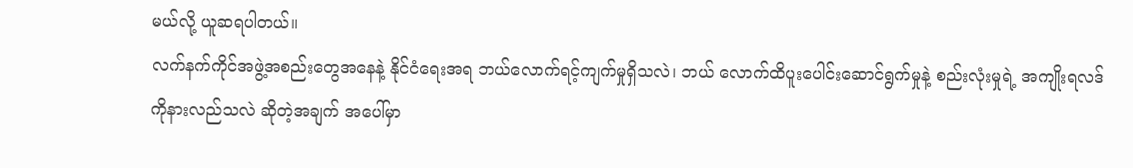မယ်လို့ ယူဆရပါတယ်။
လက်နက်ကိုင်အဖွဲ့အစည်းတွေအနေနဲ့ နိုင်ငံရေးအရ ဘယ်လောက်ရင့်ကျက်မှုရှိသလဲ၊ ဘယ် လောက်ထိပူးပေါင်းဆောင်ရွက်မှုနဲ့ စည်းလုံးမှုရဲ့ အကျိုးရလဒ်ကိုနားလည်သလဲ ဆိုတဲ့အချက် အပေါ်မှာ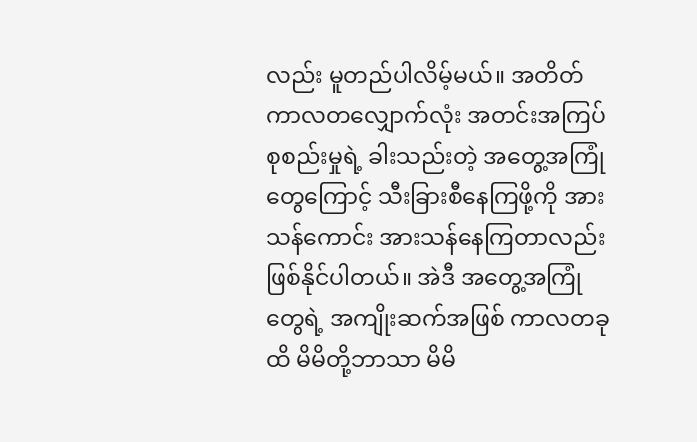လည်း မူတည်ပါလိမ့်မယ်။ အတိတ်ကာလတလျှောက်လုံး အတင်းအကြပ် စုစည်းမှုရဲ့ ခါးသည်းတဲ့ အတွေ့အကြုံတွေကြောင့် သီးခြားစီနေကြဖို့ကို အားသန်ကောင်း အားသန်နေကြတာလည်း ဖြစ်နိုင်ပါတယ်။ အဲဒီ အတွေ့အကြုံတွေရဲ့ အကျိုးဆက်အဖြစ် ကာလတခုထိ မိမိတို့ဘာသာ မိမိ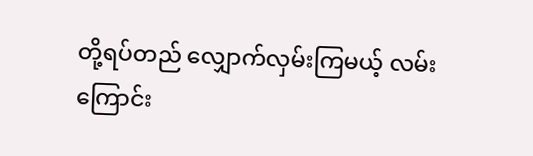တို့ရပ်တည် လျှောက်လှမ်းကြမယ့် လမ်းကြောင်း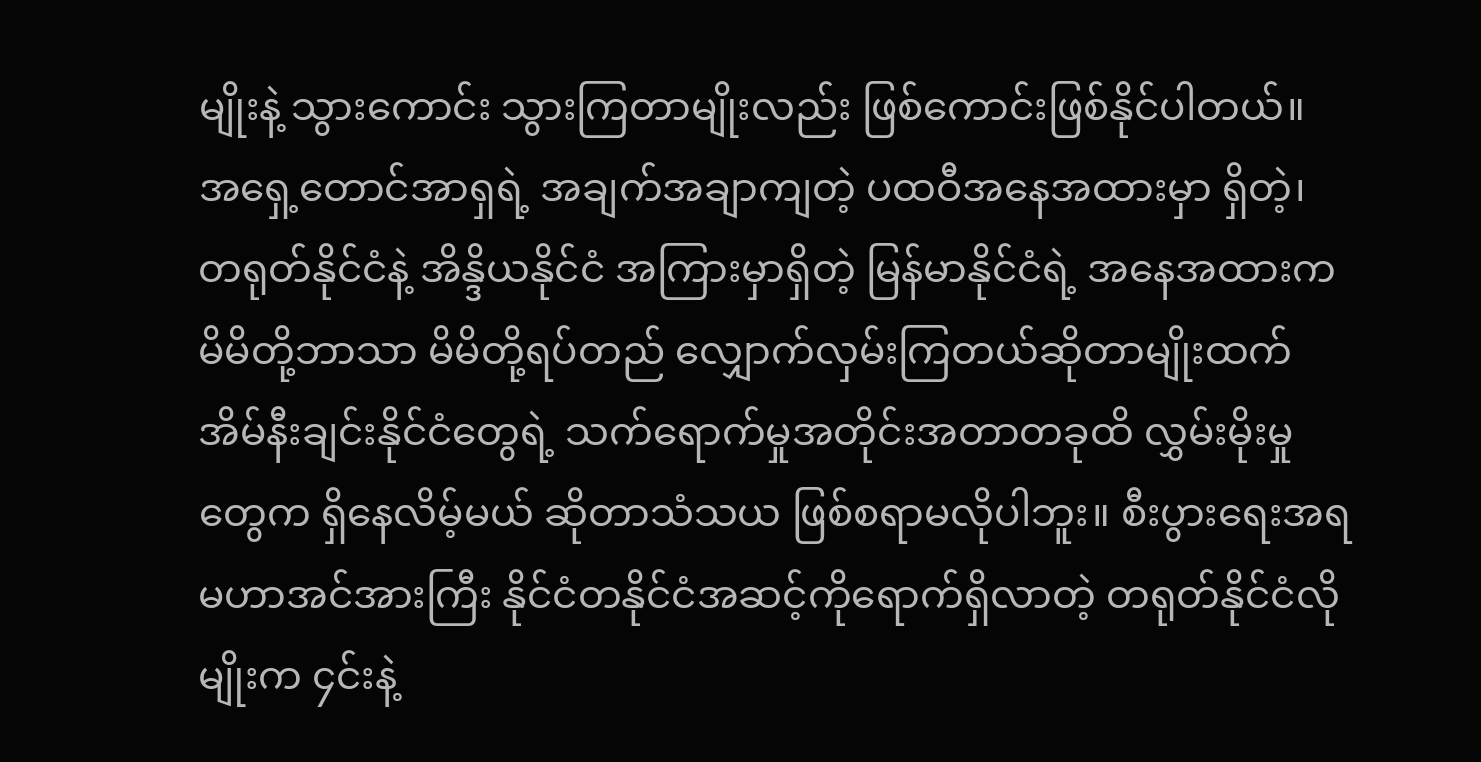မျိုးနဲ့ သွားကောင်း သွားကြတာမျိုးလည်း ဖြစ်ကောင်းဖြစ်နိုင်ပါတယ်။
အရှေ့တောင်အာရှရဲ့ အချက်အချာကျတဲ့ ပထဝီအနေအထားမှာ ရှိတဲ့၊ တရုတ်နိုင်ငံနဲ့ အိန္ဒိယနိုင်ငံ အကြားမှာရှိတဲ့ မြန်မာနိုင်ငံရဲ့ အနေအထားက မိမိတို့ဘာသာ မိမိတို့ရပ်တည် လျှောက်လှမ်းကြတယ်ဆိုတာမျိုးထက် အိမ်နီးချင်းနိုင်ငံတွေရဲ့ သက်ရောက်မှုအတိုင်းအတာတခုထိ လွှမ်းမိုးမှုတွေက ရှိနေလိမ့်မယ် ဆိုတာသံသယ ဖြစ်စရာမလိုပါဘူး။ စီးပွားရေးအရ မဟာအင်အားကြီး နိုင်ငံတနိုင်ငံအဆင့်ကိုရောက်ရှိလာတဲ့ တရုတ်နိုင်ငံလိုမျိုးက ၄င်းနဲ့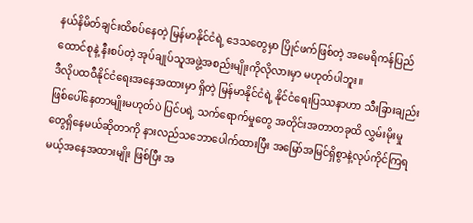နယ်နိမိတ်ချင်းထိစပ်နေတဲ့ မြန်မာနိုင်ငံရဲ့ ဒေသတွေမှာ ပြိုင်ဖက်ဖြစ်တဲ့ အမေရိကန်ပြည်ထောင်စုနဲ့ နီးစပ်တဲ့ အုပ်ချုပ်သူအဖွဲ့အစည်းမျိုးကိုလိုလားမှာ မဟုတ်ပါဘူး။
ဒီလိုပထဝီနိုင်ငံရေးအနေအထားမှာ ရှိတဲ့ မြန်မာနိုင်ငံရဲ့ နိုင်ငံရေးပြဿနာဟာ သီးခြားချည်းဖြစ်ပေါ်နေတာမျိုးမဟုတ်ပဲ ပြင်ပရဲ့ သက်ရောက်မှုတွေ အတိုင်းအတာတခုထိ လွှမ်းမိုးမှုတွေရှိနေမယ်ဆိုတာကို နားလည်သဘောပေါက်ထားပြီး အမြော်အမြင်ရှိစွာနဲ့လုပ်ကိုင်ကြရမယ့်အနေအထားမျိုး ဖြစ်ပြီး အ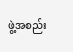ဖွဲ့အစည်း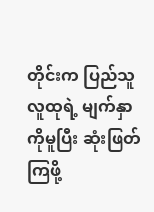တိုင်းက ပြည်သူလူထုရဲ့ မျက်နှာကိုမူပြီး ဆုံးဖြတ်ကြဖို့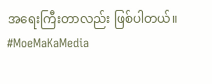အရေးကြီးတာလည်း ဖြစ်ပါတယ်။
#MoeMaKaMedia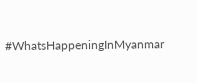#WhatsHappeningInMyanmar